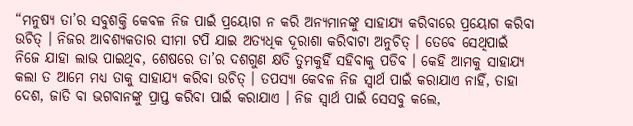“ମନୁଷ୍ୟ ତା’ର ସବୁଶକ୍ତି କେବଳ ନିଜ ପାଇଁ ପ୍ରୟୋଗ ନ କରି ଅନ୍ୟମାନଙ୍କୁ ସାହାଯ୍ୟ କରିବାରେ ପ୍ରୟୋଗ କରିବା ଉଚିତ୍ । ନିଜର ଆବଶ୍ୟକତାର ସୀମା ଟପି ଯାଇ ଅତ୍ୟଧିକ ଦୂରାଶା କରିବାଟା ଅନୁଚିତ୍ । ତେବେ ସେଥିପାଇଁ ନିଜେ ଯାହା ଲାଭ ପାଇଥିବ, ଶେଷରେ ତା’ର ଦଶଗୁଣ କ୍ଷତି ତୁମକୁହିଁ ସହିବାକୁ ପଡିବ । କେହି ଆମକୁ ସାହାଯ୍ୟ କଲା ତ ଆମେ ମଧ୍ୟ ତାକୁ ସାହାଯ୍ୟ କରିବା ଉଚିତ୍ । ତପସ୍ୟା କେବଳ ନିଜ ସ୍ୱାର୍ଥ ପାଇଁ କରାଯାଏ ନାହିଁ, ତାହା ଦେଶ, ଜାତି ବା ଭଗବାନଙ୍କୁ ପ୍ରାପ୍ତ କରିବା ପାଇଁ କରାଯାଏ । ନିଜ ସ୍ୱାର୍ଥ ପାଇଁ ସେସବୁ କଲେ,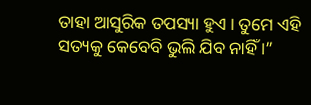ତାହା ଆସୁରିକ ତପସ୍ୟା ହୁଏ । ତୁମେ ଏହି ସତ୍ୟକୁ କେବେବି ଭୁଲି ଯିବ ନାହିଁ ।”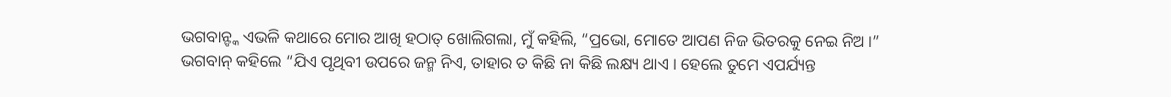ଭଗବାନ୍ଙ୍କ ଏଭଳି କଥାରେ ମୋର ଆଖି ହଠାତ୍ ଖୋଲିଗଲା, ମୁଁ କହିଲି, “ପ୍ରଭୋ, ମୋତେ ଆପଣ ନିଜ ଭିତରକୁ ନେଇ ନିଅ ।”
ଭଗବାନ୍ କହିଲେ “ଯିଏ ପୃଥିବୀ ଉପରେ ଜନ୍ମ ନିଏ, ତାହାର ତ କିଛି ନା କିଛି ଲକ୍ଷ୍ୟ ଥାଏ । ହେଲେ ତୁମେ ଏପର୍ଯ୍ୟନ୍ତ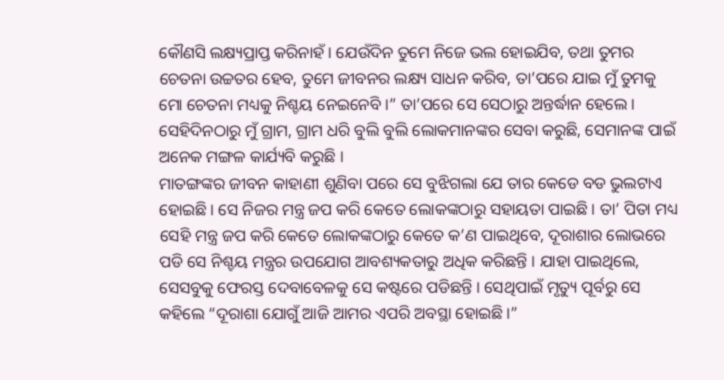କୌଣସି ଲକ୍ଷ୍ୟପ୍ରାପ୍ତ କରିନାହଁ । ଯେଉଁଦିନ ତୁମେ ନିଜେ ଭଲ ହୋଇଯିବ, ତଥା ତୁମର ଚେତନା ଉଚ୍ଚତର ହେବ, ତୁମେ ଜୀବନର ଲକ୍ଷ୍ୟ ସାଧନ କରିବ, ତା’ପରେ ଯାଇ ମୁଁ ତୁମକୁ ମୋ ଚେତନା ମଧ୍ୟକୁ ନିଶ୍ଚୟ ନେଇନେବି ।” ତା’ପରେ ସେ ସେଠାରୁ ଅନ୍ତର୍ଦ୍ଧାନ ହେଲେ ।
ସେହିଦିନଠାରୁ ମୁଁ ଗ୍ରାମ, ଗ୍ରାମ ଧରି ବୁଲି ବୁଲି ଲୋକମାନଙ୍କର ସେବା କରୁଛି, ସେମାନଙ୍କ ପାଇଁ ଅନେକ ମଙ୍ଗଳ କାର୍ଯ୍ୟବି କରୁଛି ।
ମାତଙ୍ଗଙ୍କର ଜୀବନ କାହାଣୀ ଶୁଣିବା ପରେ ସେ ବୁଝିଗଲା ଯେ ତାର କେଡେ ବଡ ଭୁଲଟାଏ ହୋଇଛି । ସେ ନିଜର ମନ୍ତ୍ର ଜପ କରି କେତେ ଲୋକଙ୍କଠାରୁ ସହାୟତା ପାଇଛି । ତା’ ପିତା ମଧ୍ୟ ସେହି ମନ୍ତ୍ର ଜପ କରି କେତେ ଲୋକଙ୍କଠାରୁ କେତେ କ’ଣ ପାଇଥିବେ, ଦୂରାଶାର ଲୋଭରେ ପଡି ସେ ନିଶ୍ଚୟ ମନ୍ତ୍ରର ଉପଯୋଗ ଆବଶ୍ୟକତାରୁ ଅଧିକ କରିଛନ୍ତି । ଯାହା ପାଇଥିଲେ, ସେସବୁକୁ ଫେରସ୍ତ ଦେବାବେଳକୁ ସେ କଷ୍ଟରେ ପଡିଛନ୍ତି । ସେଥିପାଇଁ ମୃତ୍ୟୁ ପୂର୍ବରୁ ସେ କହିଲେ “ଦୂରାଶା ଯୋଗୁଁ ଆଜି ଆମର ଏପରି ଅବସ୍ଥା ହୋଇଛି ।”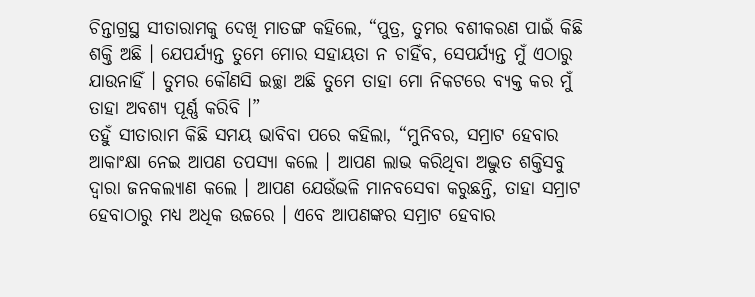ଚିନ୍ତାଗ୍ରସ୍ଥ ସୀତାରାମକୁ ଦେଖି ମାତଙ୍ଗ କହିଲେ, “ପୁତ୍ର, ତୁମର ବଶୀକରଣ ପାଇଁ କିଛି ଶକ୍ତି ଅଛି । ଯେପର୍ଯ୍ୟନ୍ତ ତୁମେ ମୋର ସହାୟତା ନ ଚାହିଁବ, ସେପର୍ଯ୍ୟନ୍ତ ମୁଁ ଏଠାରୁ ଯାଉନାହିଁ । ତୁମର କୌଣସି ଇଚ୍ଛା ଅଛି ତୁମେ ତାହା ମୋ ନିକଟରେ ବ୍ୟକ୍ତ କର ମୁଁ ତାହା ଅବଶ୍ୟ ପୂର୍ଣ୍ଣ କରିବି ।”
ତହୁଁ ସୀତାରାମ କିଛି ସମୟ ଭାବିବା ପରେ କହିଲା, “ମୁନିବର, ସମ୍ରାଟ ହେବାର ଆକାଂକ୍ଷା ନେଇ ଆପଣ ତପସ୍ୟା କଲେ । ଆପଣ ଲାଭ କରିଥିବା ଅଦ୍ଭୁତ ଶକ୍ତିସବୁ ଦ୍ୱାରା ଜନକଲ୍ୟାଣ କଲେ । ଆପଣ ଯେଉଁଭଳି ମାନବସେବା କରୁଛନ୍ତି, ତାହା ସମ୍ରାଟ ହେବାଠାରୁ ମଧ୍ୟ ଅଧିକ ଉଚ୍ଚରେ । ଏବେ ଆପଣଙ୍କର ସମ୍ରାଟ ହେବାର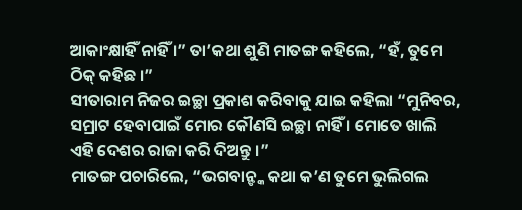ଆକାଂକ୍ଷାହିଁ ନାହିଁ ।” ତା’କଥା ଶୁଣି ମାତଙ୍ଗ କହିଲେ, “ହଁ, ତୁମେ ଠିକ୍ କହିଛ ।”
ସୀତାରାମ ନିଜର ଇଚ୍ଛା ପ୍ରକାଶ କରିବାକୁ ଯାଇ କହିଲା “ମୁନିବର, ସମ୍ରାଟ ହେବାପାଇଁ ମୋର କୌଣସି ଇଚ୍ଛା ନାହିଁ । ମୋତେ ଖାଲି ଏହି ଦେଶର ରାଜା କରି ଦିଅନ୍ତୁ ।”
ମାତଙ୍ଗ ପଚାରିଲେ, “ଭଗବାନ୍ଙ୍କ କଥା କ’ଣ ତୁମେ ଭୁଲିଗଲ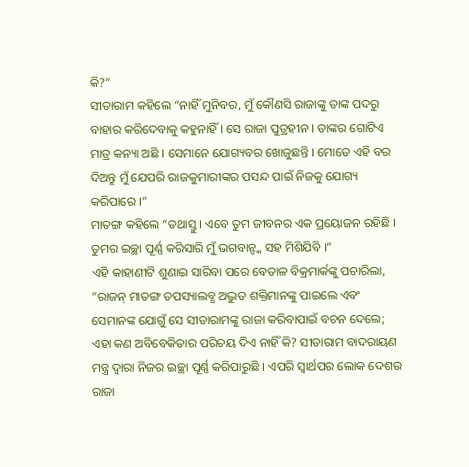କି?”
ସୀତାରାମ କହିଲେ “ନାହିଁ ମୁନିବର, ମୁଁ କୌଣସି ରାଜାଙ୍କୁ ତାଙ୍କ ପଦରୁ ବାହାର କରିଦେବାକୁ କହୁନାହିଁ । ସେ ରାଜା ପୁତ୍ରହୀନ । ତାଙ୍କର ଗୋଟିଏ ମାତ୍ର କନ୍ୟା ଅଛି । ସେମାନେ ଯୋଗ୍ୟବର ଖୋଜୁଛନ୍ତି । ମୋତେ ଏହି ବର ଦିଅନ୍ତୁ ମୁଁ ଯେପରି ରାଜକୁମାରୀଙ୍କର ପସନ୍ଦ ପାଇଁ ନିଜକୁ ଯୋଗ୍ୟ କରିପାରେ ।”
ମାତଙ୍ଗ କହିଲେ “ତଥାସ୍ତୁ । ଏବେ ତୁମ ଜୀବନର ଏକ ପ୍ରୟୋଜନ ରହିଛି । ତୁମର ଇଚ୍ଛା ପୂର୍ଣ୍ଣ କରିସାରି ମୁଁ ଭଗବାନ୍ଙ୍କ ସହ ମିଶିଯିବି ।”
ଏହି କାହାଣୀଟି ଶୁଣାଇ ସାରିବା ପରେ ବେତାଳ ବିକ୍ରମାର୍କଙ୍କୁ ପଚାରିଲା, “ରାଜନ୍ ମାତଙ୍ଗ ତପସ୍ୟାଲବ୍ଧ ଅଦ୍ଭୁତ ଶକ୍ତିମାନଙ୍କୁ ପାଇଲେ ଏବଂ ସେମାନଙ୍କ ଯୋଗୁଁ ସେ ସୀତାରାମଙ୍କୁ ରାଜା କରିବାପାଇଁ ବଚନ ଦେଲେ; ଏହା କଣ ଅବିବେକିତାର ପରିଚୟ ଦିଏ ନାହିଁ କି? ସୀତାରାମ ବାଦରାୟଣ ମନ୍ତ୍ର ଦ୍ୱାରା ନିଜର ଇଚ୍ଛା ପୂର୍ଣ୍ଣ କରିପାରୁଛି । ଏପରି ସ୍ୱାର୍ଥପର ଲୋକ ଦେଶର ରାଜା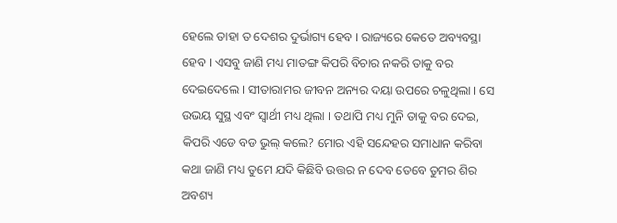ହେଲେ ତାହା ତ ଦେଶର ଦୁର୍ଭାଗ୍ୟ ହେବ । ରାଜ୍ୟରେ କେତେ ଅବ୍ୟବସ୍ଥା ହେବ । ଏସବୁ ଜାଣି ମଧ୍ୟ ମାତଙ୍ଗ କିପରି ବିଚାର ନକରି ତାକୁ ବର ଦେଇଦେଲେ । ସୀତାରାମର ଜୀବନ ଅନ୍ୟର ଦୟା ଉପରେ ଚଳୁଥିଲା । ସେ ଉଭୟ ସୁସ୍ଥ ଏବଂ ସ୍ୱାର୍ଥୀ ମଧ୍ୟ ଥିଲା । ତଥାପି ମଧ୍ୟ ମୁନି ତାକୁ ବର ଦେଇ, କିପରି ଏଡେ ବଡ ଭୁଲ୍ କଲେ? ମୋର ଏହି ସନ୍ଦେହର ସମାଧାନ କରିବା କଥା ଜାଣି ମଧ୍ୟ ତୁମେ ଯଦି କିଛିବି ଉତ୍ତର ନ ଦେବ ତେବେ ତୁମର ଶିର ଅବଶ୍ୟ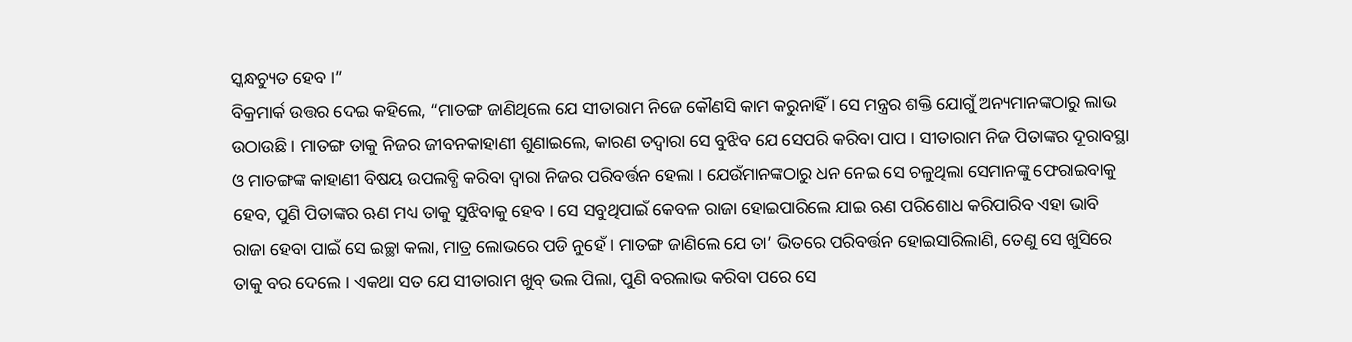ସ୍କନ୍ଧଚ୍ୟୁତ ହେବ ।”
ବିକ୍ରମାର୍କ ଉତ୍ତର ଦେଇ କହିଲେ, “ମାତଙ୍ଗ ଜାଣିଥିଲେ ଯେ ସୀତାରାମ ନିଜେ କୌଣସି କାମ କରୁନାହିଁ । ସେ ମନ୍ତ୍ରର ଶକ୍ତି ଯୋଗୁଁ ଅନ୍ୟମାନଙ୍କଠାରୁ ଲାଭ ଉଠାଉଛି । ମାତଙ୍ଗ ତାକୁ ନିଜର ଜୀବନକାହାଣୀ ଶୁଣାଇଲେ, କାରଣ ତଦ୍ୱାରା ସେ ବୁଝିବ ଯେ ସେପରି କରିବା ପାପ । ସୀତାରାମ ନିଜ ପିତାଙ୍କର ଦୂରାବସ୍ଥା ଓ ମାତଙ୍ଗଙ୍କ କାହାଣୀ ବିଷୟ ଉପଲବ୍ଧି କରିବା ଦ୍ୱାରା ନିଜର ପରିବର୍ତ୍ତନ ହେଲା । ଯେଉଁମାନଙ୍କଠାରୁ ଧନ ନେଇ ସେ ଚଳୁଥିଲା ସେମାନଙ୍କୁ ଫେରାଇବାକୁ ହେବ, ପୁଣି ପିତାଙ୍କର ଋଣ ମଧ୍ୟ ତାକୁ ସୁଝିବାକୁ ହେବ । ସେ ସବୁଥିପାଇଁ କେବଳ ରାଜା ହୋଇପାରିଲେ ଯାଇ ଋଣ ପରିଶୋଧ କରିପାରିବ ଏହା ଭାବି ରାଜା ହେବା ପାଇଁ ସେ ଇଚ୍ଛା କଲା, ମାତ୍ର ଲୋଭରେ ପଡି ନୁହେଁ । ମାତଙ୍ଗ ଜାଣିଲେ ଯେ ତା’ ଭିତରେ ପରିବର୍ତ୍ତନ ହୋଇସାରିଲାଣି, ତେଣୁ ସେ ଖୁସିରେ ତାକୁ ବର ଦେଲେ । ଏକଥା ସତ ଯେ ସୀତାରାମ ଖୁବ୍ ଭଲ ପିଲା, ପୁଣି ବରଲାଭ କରିବା ପରେ ସେ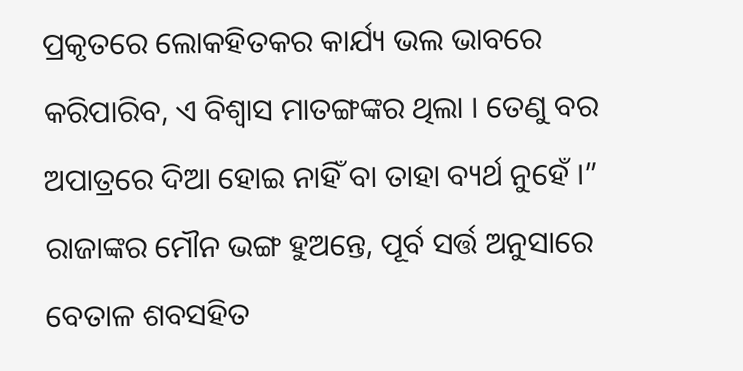ପ୍ରକୃତରେ ଲୋକହିତକର କାର୍ଯ୍ୟ ଭଲ ଭାବରେ କରିପାରିବ, ଏ ବିଶ୍ୱାସ ମାତଙ୍ଗଙ୍କର ଥିଲା । ତେଣୁ ବର ଅପାତ୍ରରେ ଦିଆ ହୋଇ ନାହିଁ ବା ତାହା ବ୍ୟର୍ଥ ନୁହେଁ ।”
ରାଜାଙ୍କର ମୌନ ଭଙ୍ଗ ହୁଅନ୍ତେ, ପୂର୍ବ ସର୍ତ୍ତ ଅନୁସାରେ ବେତାଳ ଶବସହିତ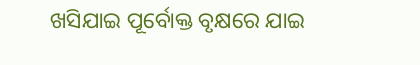ଖସିଯାଇ ପୂର୍ବୋକ୍ତ ବୃକ୍ଷରେ ଯାଇ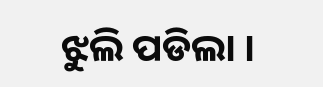ଝୁଲି ପଡିଲା ।